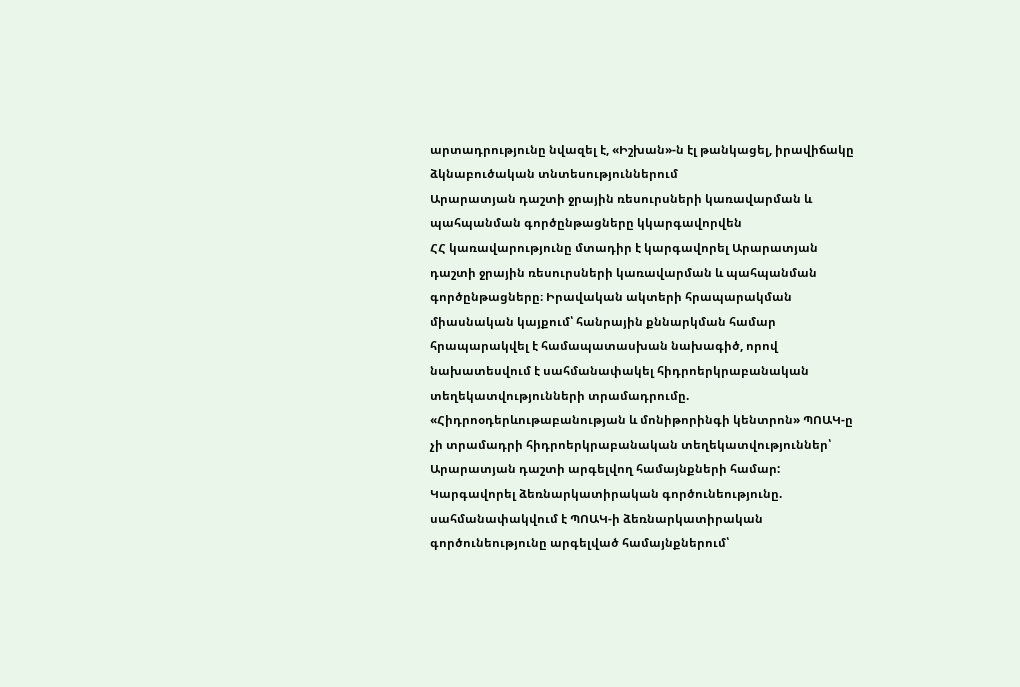արտադրությունը նվազել է, «Իշխան»-ն էլ թանկացել, իրավիճակը ձկնաբուծական տնտեսություններում
Արարատյան դաշտի ջրային ռեսուրսների կառավարման և պահպանման գործընթացները կկարգավորվեն
ՀՀ կառավարությունը մտադիր է կարգավորել Արարատյան դաշտի ջրային ռեսուրսների կառավարման և պահպանման գործընթացները։ Իրավական ակտերի հրապարակման միասնական կայքում՝ հանրային քննարկման համար հրապարակվել է համապատասխան նախագիծ, որով նախատեսվում է սահմանափակել հիդրոերկրաբանական տեղեկատվությունների տրամադրումը. «Հիդրոօդերևութաբանության և մոնիթորինգի կենտրոն» ՊՈԱԿ-ը չի տրամադրի հիդրոերկրաբանական տեղեկատվություններ՝ Արարատյան դաշտի արգելվող համայնքների համար: Կարգավորել ձեռնարկատիրական գործունեությունը. սահմանափակվում է ՊՈԱԿ-ի ձեռնարկատիրական գործունեությունը արգելված համայնքներում՝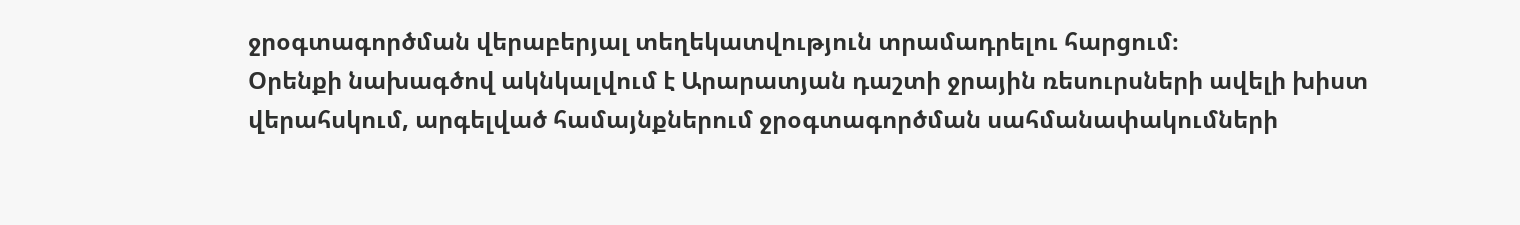ջրօգտագործման վերաբերյալ տեղեկատվություն տրամադրելու հարցում։
Օրենքի նախագծով ակնկալվում է Արարատյան դաշտի ջրային ռեսուրսների ավելի խիստ վերահսկում, արգելված համայնքներում ջրօգտագործման սահմանափակումների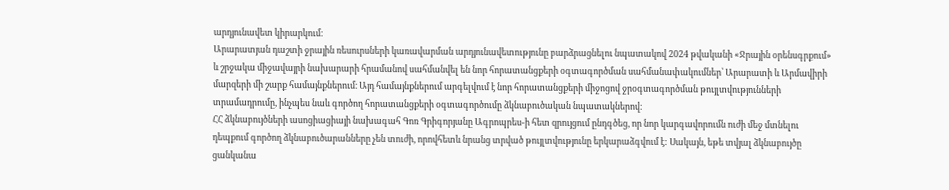արդյունավետ կիրարկում։
Արարատյան դաշտի ջրային ռեսուրսների կառավարման արդյունավետությունը բարձրացնելու նպատակով 2024 թվականի «Ջրային օրենսգրքում» և շրջակա միջավայրի նախարարի հրամանով սահմանվել են նոր հորատանցքերի օգտագործման սահմանափակումներ՝ Արարատի և Արմավիրի մարզերի մի շարք համայնքներում։ Այդ համայնքներում արգելվում է նոր հորատանցքերի միջոցով ջրօգտագործման թույլտվությունների տրամադրումը, ինչպես նաև գործող հորատանցքերի օգտագործումը ձկնաբուծական նպատակներով։
ՀՀ ձկնաբույծների ասոցիացիայի նախագահ Գոռ Գրիգորյանը Ագրոպրես-ի հետ զրույցում ընդգծեց, որ նոր կարգավորումն ուժի մեջ մտնելու դեպքում գործող ձկնաբուծարանները չեն տուժի, որովհետև նրանց տրված թույլտվությունը երկարաձգվում է: Սակայն, եթե տվյալ ձկնաբույծը ցանկանա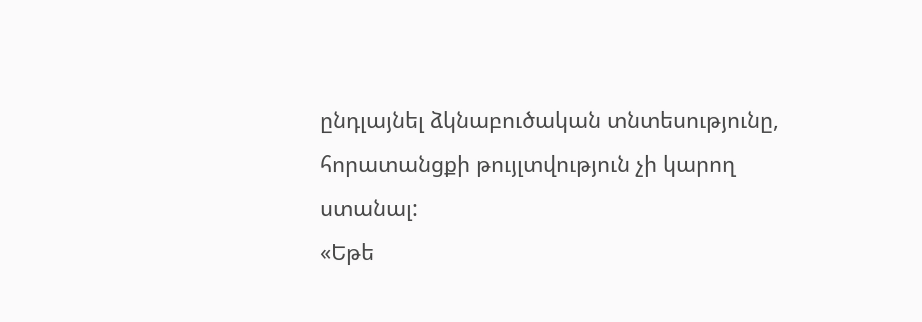ընդլայնել ձկնաբուծական տնտեսությունը, հորատանցքի թույլտվություն չի կարող ստանալ:
«Եթե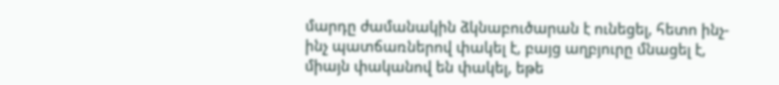մարդը ժամանակին ձկնաբուծարան է ունեցել, հետո ինչ-ինչ պատճառներով փակել է, բայց աղբյուրը մնացել է, միայն փականով են փակել, եթե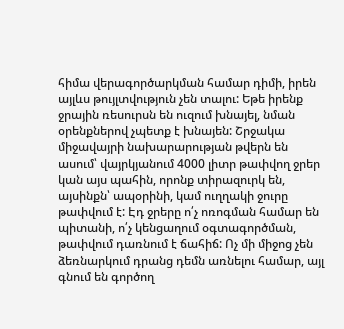հիմա վերագործարկման համար դիմի, իրեն այլևս թույլտվություն չեն տալու: Եթե իրենք ջրային ռեսուրսն են ուզում խնայել, նման օրենքներով չպետք է խնայեն: Շրջակա միջավայրի նախարարության թվերն են ասում՝ վայրկյանում 4000 լիտր թափվող ջրեր կան այս պահին, որոնք տիրազուրկ են, այսինքն՝ ապօրինի, կամ ուղղակի ջուրը թափվում է: Էդ ջրերը ո՛չ ոռոգման համար են պիտանի, ո՛չ կենցաղում օգտագործման, թափվում դառնում է ճահիճ: Ոչ մի միջոց չեն ձեռնարկում դրանց դեմն առնելու համար, այլ գնում են գործող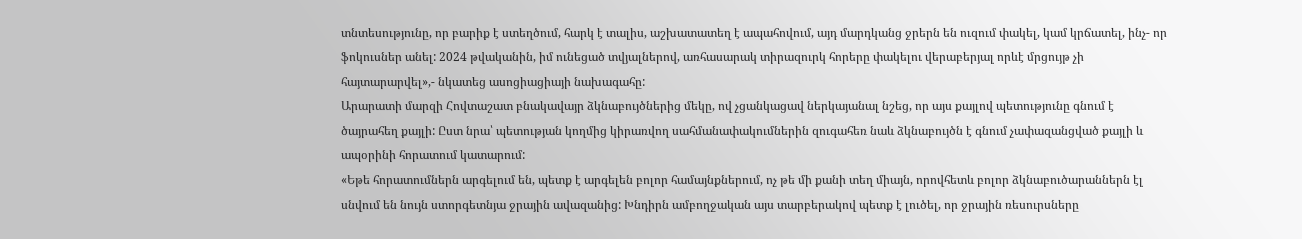տնտեսությունը, որ բարիք է ստեղծում, հարկ է տալիս, աշխատատեղ է ապահովում, այդ մարդկանց ջրերն են ուզում փակել, կամ կրճատել, ինչ- որ ֆոկուսներ անել: 2024 թվականին, իմ ունեցած տվյալներով, առհասարակ տիրազուրկ հորերը փակելու վերաբերյալ որևէ մրցույթ չի հայտարարվել»,- նկատեց ասոցիացիայի նախագահը:
Արարատի մարզի Հովտաշատ բնակավայր ձկնաբույծներից մեկը, ով չցանկացավ ներկայանալ նշեց, որ այս քայլով պետությունը գնում է ծայրահեղ քայլի: Ըստ նրա՝ պետության կողմից կիրառվող սահմանափակումներին զուգահեռ նաև ձկնաբույծն է գնում չափազանցված քայլի և ապօրինի հորատում կատարում:
«Եթե հորատումներն արգելում են, պետք է արգելեն բոլոր համայնքներում, ոչ թե մի քանի տեղ միայն, որովհետև բոլոր ձկնաբուծարաններն էլ սնվում են նույն ստորգետնյա ջրային ավազանից: Խնդիրն ամբողջական այս տարբերակով պետք է լուծել, որ ջրային ռեսուրսները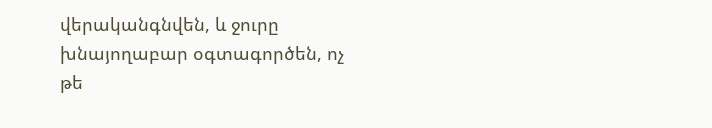վերականգնվեն, և ջուրը խնայողաբար օգտագործեն, ոչ թե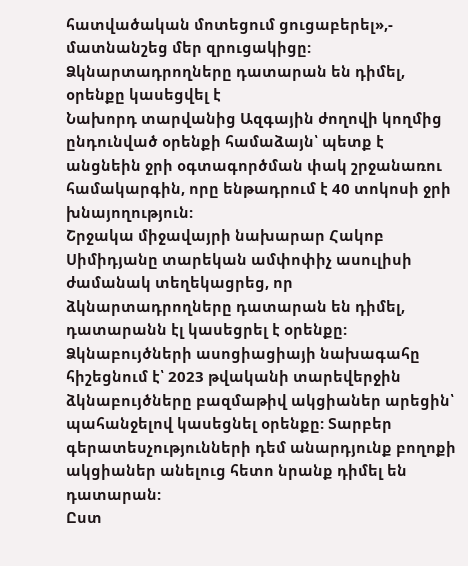հատվածական մոտեցում ցուցաբերել»,- մատնանշեց մեր զրուցակիցը:
Ձկնարտադրողները դատարան են դիմել, օրենքը կասեցվել է
Նախորդ տարվանից Ազգային ժողովի կողմից ընդունված օրենքի համաձայն՝ պետք է անցնեին ջրի օգտագործման փակ շրջանառու համակարգին, որը ենթադրում է 40 տոկոսի ջրի խնայողություն:
Շրջակա միջավայրի նախարար Հակոբ Սիմիդյանը տարեկան ամփոփիչ ասուլիսի ժամանակ տեղեկացրեց, որ ձկնարտադրողները դատարան են դիմել, դատարանն էլ կասեցրել է օրենքը:
Ձկնաբույծների ասոցիացիայի նախագահը հիշեցնում է՝ 2023 թվականի տարեվերջին ձկնաբույծները բազմաթիվ ակցիաներ արեցին՝ պահանջելով կասեցնել օրենքը: Տարբեր գերատեսչությունների դեմ անարդյունք բողոքի ակցիաներ անելուց հետո նրանք դիմել են դատարան:
Ըստ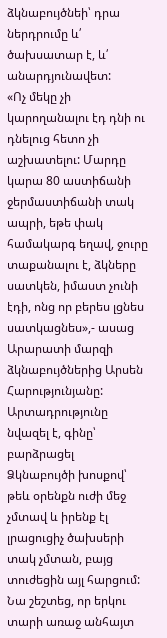ձկնաբույծնեի՝ դրա ներդրումը և՛ ծախսատար է, և՛ անարդյունավետ:
«Ոչ մեկը չի կարողանալու էդ դնի ու դնելուց հետո չի աշխատելու: Մարդը կարա 80 աստիճանի ջերմաստիճանի տակ ապրի, եթե փակ համակարգ եղավ, ջուրը տաքանալու է, ձկները սատկեն, իմաստ չունի էդի, ոնց որ բերես լցնես սատկացնես»,- ասաց Արարատի մարզի ձկնաբույծներից Արսեն Հարությունյանը:
Արտադրությունը նվազել է, գինը՝ բարձրացել
Ձկնաբույծի խոսքով՝ թեև օրենքն ուժի մեջ չմտավ և իրենք էլ լրացուցիչ ծախսերի տակ չմտան, բայց տուժեցին այլ հարցում:
Նա շեշտեց, որ երկու տարի առաջ անհայտ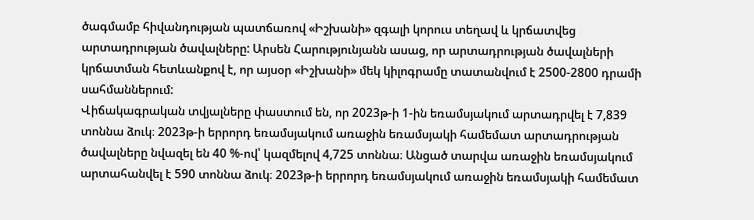ծագմամբ հիվանդության պատճառով «Իշխանի» զգալի կորուս տեղավ և կրճատվեց արտադրության ծավալները: Արսեն Հարությունյանն ասաց, որ արտադրության ծավալների կրճատման հետևանքով է, որ այսօր «Իշխանի» մեկ կիլոգրամը տատանվում է 2500-2800 դրամի սահմաններում:
Վիճակագրական տվյալները փաստում են, որ 2023թ-ի 1-ին եռամսյակում արտադրվել է 7,839 տոննա ձուկ։ 2023թ-ի երրորդ եռամսյակում առաջին եռամսյակի համեմատ արտադրության ծավալները նվազել են 40 %-ով՝ կազմելով 4,725 տոննա։ Անցած տարվա առաջին եռամսյակում արտահանվել է 590 տոննա ձուկ։ 2023թ-ի երրորդ եռամսյակում առաջին եռամսյակի համեմատ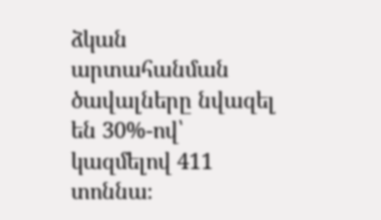ձկան արտահանման ծավալները նվազել են 30%-ով՝ կազմելով 411 տոննա։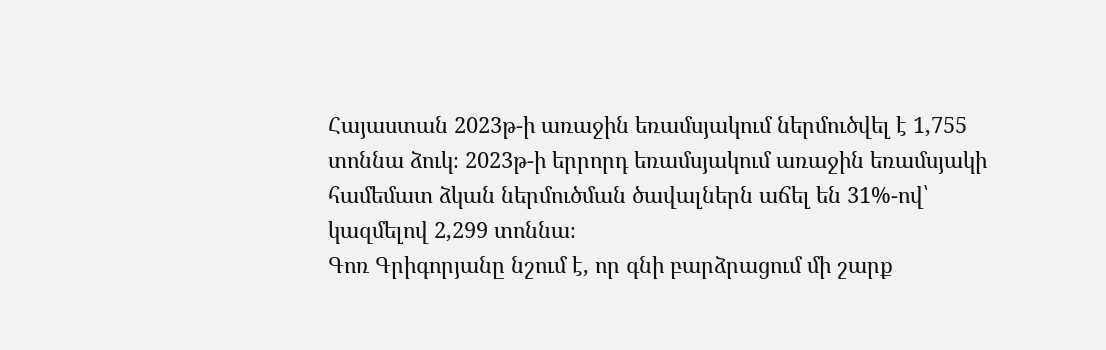Հայաստան 2023թ-ի առաջին եռամսյակում ներմուծվել է 1,755 տոննա ձուկ։ 2023թ-ի երրորդ եռամսյակում առաջին եռամսյակի համեմատ ձկան ներմուծման ծավալներն աճել են 31%-ով՝ կազմելով 2,299 տոննա։
Գոռ Գրիգորյանը նշում է, որ գնի բարձրացում մի շարք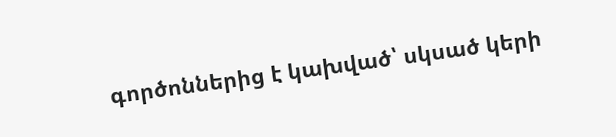գործոններից է կախված՝ սկսած կերի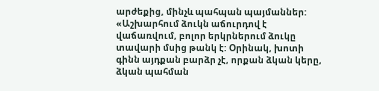արժեքից, մինչև պահպան պայմաններ:
«Աշխարհում ձուկն աճուրդով է վաճառվում, բոլոր երկրներում ձուկը տավարի մսից թանկ է: Օրինակ, խոտի գինն այդքան բարձր չէ, որքան ձկան կերը, ձկան պահման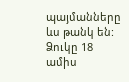պայմանները ևս թանկ են: Ձուկը 18 ամիս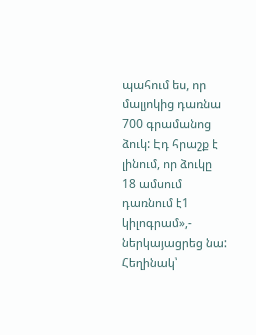պահում ես, որ մալյոկից դառնա 700 գրամանոց ձուկ: Էդ հրաշք է լինում, որ ձուկը 18 ամսում դառնում է1 կիլոգրամ»,- ներկայացրեց նա:
Հեղինակ՝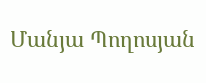Մանյա Պողոսյան